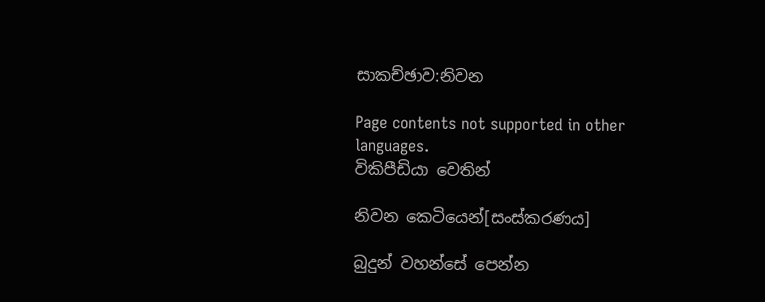සාකච්ඡාව:නිවන

Page contents not supported in other languages.
විකිපීඩියා වෙතින්

නිවන කෙටියෙන්[සංස්කරණය]

බුදුන් වහන්සේ පෙන්න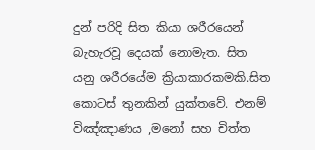දුන් පරිදි සිත කියා ශරීරයෙන් බැහැරවූ දෙයක් නොමැත. සිත යනු ශරීරයේම ක්‍රියාකාරකමකි.සිත කොටස් තුනකින් යුක්තවේ. එනම් විඤ්ඤාණය ,මනෝ සහ චිත්ත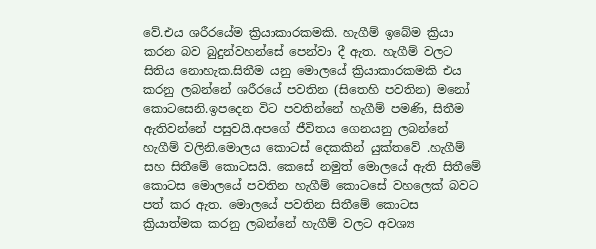වේ.එය ශරීරයේම ක්‍රියාකාරකමකි. හැගීම් ඉබේම ක්‍රියා කරන බව බුදුන්වහන්සේ පෙන්වා දී ඇත. හැගීම් වලට සිතිය නොහැක.සිතීම යනු මොලයේ ක්‍රියාකාරකමකි එය කරනු ලබන්නේ ශරීරයේ පවතින (සිතෙහි පවතින) මනෝ කොටසෙනි.ඉපදෙන විට පවතින්නේ හැගීම් පමණි, සිතීම ඇතිවන්නේ පසුවයි.අපගේ ජීවිතය ගෙනයනු ලබන්නේ හැගීම් වලිනි.මොලය කොටස් දෙකකින් යුක්තවේ .හැගීම් සහ සිතීමේ කොටසයි. කෙසේ නමුත් මොලයේ ඇති සිතීමේ කොටස මොලයේ පවතින හැගීම් කොටසේ වහලෙක් බවට පත් කර ඇත. මොලයේ පවතින සිතීමේ කොටස ක්‍රියාත්මක කරනු ලබන්නේ හැගීම් වලට අවශ්‍ය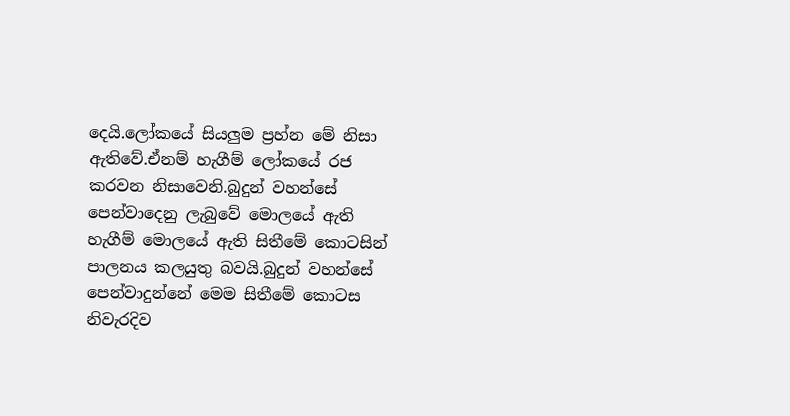දෙයි.ලෝකයේ සියලුම ප්‍රහ්න මේ නිසා ඇතිවේ.ඒනම් හැගීම් ලෝකයේ රජ කරවන නිසාවෙනි.බුදුන් වහන්සේ පෙන්වාදෙනු ලැබුවේ මොලයේ ඇති හැගීම් මොලයේ ඇති සිතීමේ කොටසින් පාලනය කලයුතු බවයි.බුදුන් වහන්සේ පෙන්වාදුන්නේ මෙම සිතීමේ කොටස නිවැරදිව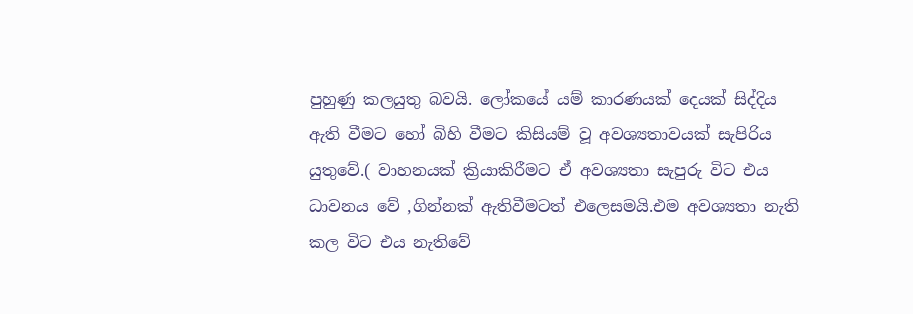පුහුණු කලයුතු බවයි. ලෝකයේ යම් කාරණයක් දෙයක් සිද්දිය ඇති වීමට හෝ බිහි වීමට කිසියම් වූ අවශ්‍යතාවයක් සැපිරිය යුතුවේ.( වාහනයක් ක්‍රියාකිරීමට ඒ අවශ්‍යතා සැපුරු විට එය ධාවනය වේ ,ගින්නක් ඇතිවීමටත් එලෙසමයි.එම අවශ්‍යතා නැති කල විට එය නැතිවේ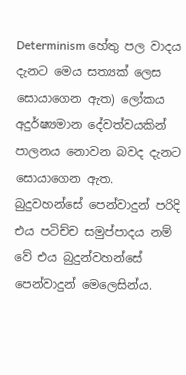Determinism හේතු පල වාදය දැනට මෙය සත්‍යක් ලෙස සොයාගෙන ඇත) ලෝකය අදුර්ෂ්‍යමාන දේවත්වයකින් පාලනය නොවන බවද දැනට සොයාගෙන ඇත. බුදුවහන්සේ පෙන්වාදුන් පරිදි එය පටිච්ච සමුප්පාදය නම් වේ එය බුදුන්වහන්සේ පෙන්වාදුන් මෙලෙසින්ය.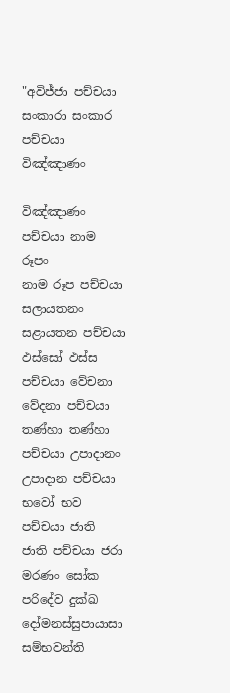"අවිජ්ජා පච්චයා සංකාරා සංකාර පච්චයා විඤ්ඤාණං

විඤ්ඤාණං පච්චයා නාම රූපං
නාම රූප පච්චයා සලායතනං සළායතන පච්චයා ඵස්සෝ ඵස්ස පච්චයා වේචනා
වේදනා පච්චයා තණ්හා තණ්හා පච්චයා උපාදානං
උපාදාන පච්චයා භවෝ භව පච්චයා ජාති
ජාති පච්චයා ජරා මරණං සෝක පරිදේව දුක්ඛ දෝමනස්සුපායාසා සම්භවන්ති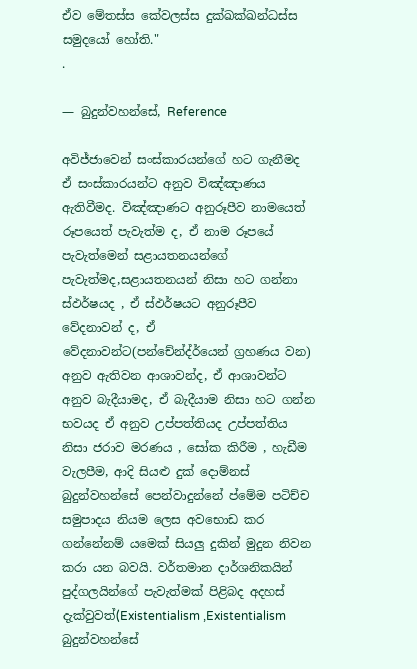ඒ‍ව මේතස්ස කේවලස්ස දුක්ඛක්ඛන්ධස්ස සමුදයෝ හෝති."
.

— බුදුන්වහන්සේ, Reference

අවිජ්ජාවෙන් සංස්කාරයන්ගේ හට ගැනීමද ඒ සංස්කාරයන්ට අනුව විඤ්ඤාණය ඇතිවීමද. විඤ්ඤාණට අනුරූපීව නාමයෙත් රූපයෙත් පැවැත්ම ද, ඒ නාම රූපයේ පැවැත්මෙන් සළායතනයන්ගේ පැවැත්මද,සළායතනයන් නිසා හට ගන්නා ස්ඵර්ෂයද , ඒ ස්ඵර්ෂයට අනුරූපීව වේදනාවන් ද, ඒ වේදනාවන්ට(පන්චේන්ද්ර්යෙන් ග්‍රහණය වන) අනුව ඇතිවන ආශාවන්ද, ඒ ආශාවන්ට අනුව බැදීයාමද, ඒ බැදීයාම නිසා හට ගන්න භවයද ඒ අනුව උප්පත්තියද උප්පත්තිය නිසා ජරාව මරණය , සෝක කිරීම , හැඩීම වැලපීම, ආදි සියළු දුක් දොම්නස් බුදුන්වහන්සේ පෙන්වාදුන්නේ ප්මේම පටිච්ච සමුපාදය නියම ලෙස අවභොඩ කර ගන්නේනම් යමෙක් සියලු දුකින් මුදුන නිවන කරා යන බවයි. වර්තමාන දාර්ශනිකයින් පුද්ගලයින්ගේ පැවැත්මක් පිළිබද අදහස් දැක්වුවත්(Existentialism ,Existentialism බුදුන්වහන්සේ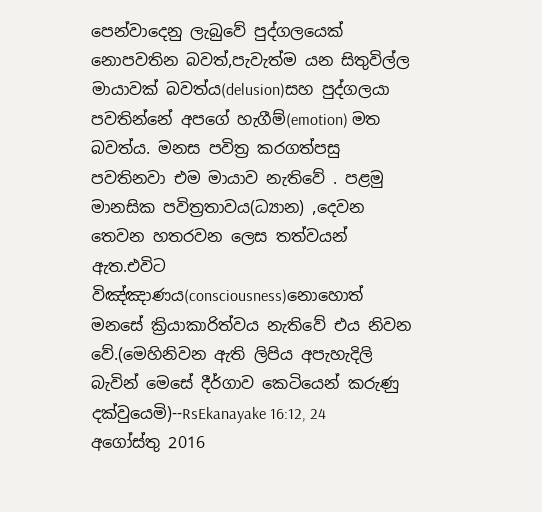පෙන්වාදෙනු ලැබුවේ පුද්ගලයෙක් නොපවතින බවත්,පැවැත්ම යන සිතුවිල්ල මායාවක් බවත්ය(delusion)සහ පුද්ගලයා පවතින්නේ අපගේ හැගීම්(emotion) මත බවත්ය. මනස පවිත්‍ර කරගත්පසු පවතිනවා එම මායාව නැතිවේ . පළමු මානසික පවිත්‍රතාවය(ධ්‍යාන) ,දෙවන තෙවන හතරවන ලෙස තත්වයන් ඇත.එවිට විඤ්ඤාණය(consciousness)නොහොත් මනසේ ක්‍රියාකාරිත්වය නැතිවේ එය නිවන වේ.(මෙහිනිවන ඇති ලිපිය අපැහැදිලි බැවින් මෙසේ දීර්ගාව කෙටියෙන් කරුණු දක්වුයෙමි)--RsEkanayake 16:12, 24 අගෝස්තු 2016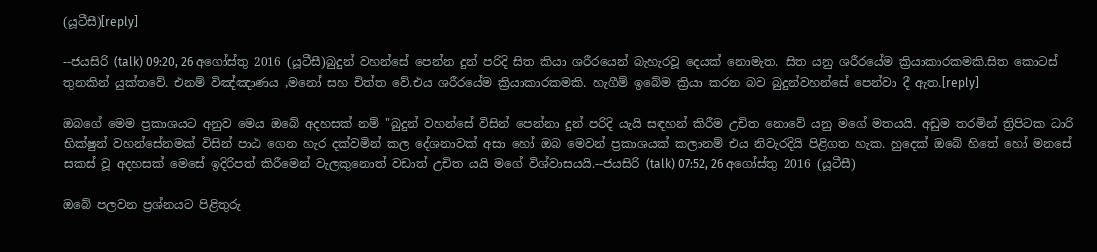(යූටීසී)[reply]

--ජයසිරි (talk) 09:20, 26 අගෝස්තු 2016 (යූටීසී)බුදුන් වහන්සේ පෙන්න දුන් පරිදි සිත කියා ශරීරයෙන් බැහැරවූ දෙයක් නොමැත. සිත යනු ශරීරයේම ක්‍රියාකාරකමකි.සිත කොටස් තුනකින් යුක්තවේ. එනම් විඤ්ඤාණය ,මනෝ සහ චිත්ත වේ.එය ශරීරයේම ක්‍රියාකාරකමකි. හැගීම් ඉබේම ක්‍රියා කරන බව බුදුන්වහන්සේ පෙන්වා දී ඇත.[reply]

ඔබගේ මෙම ප්‍රකාශයට අනුව මෙය ඔබේ අදහසක් නම් "බුදුන් වහන්සේ විසින් පෙන්නා දුන් පරිදි යැයි සඳහන් කිරීම උචිත නොවේ යනු මගේ මතයයි. අඩුම තරමින් ත්‍රිපිටක ධාරි භික්ෂුන් වහන්සේනමක් විසින් පාඨ ගෙන හැර දක්වමින් කල දේශනාවක් අසා හෝ ඔබ මෙවන් ප්‍රකාශයක් කලානම් එය නිවැරදියි පිළිගත හැක. හුදෙක් ඔබේ හිතේ හෝ මනසේ සකස් වූ අදහසක් මෙසේ ඉදිරිපත් කිරීමෙන් වැලකුනොත් වඩාත් උචිත යයි මගේ විශ්වාසයයි.--ජයසිරි (talk) 07:52, 26 අගෝස්තු 2016 (යූටීසී)

ඔබේ පලවන ප්‍රශ්නයට පිළිතුරු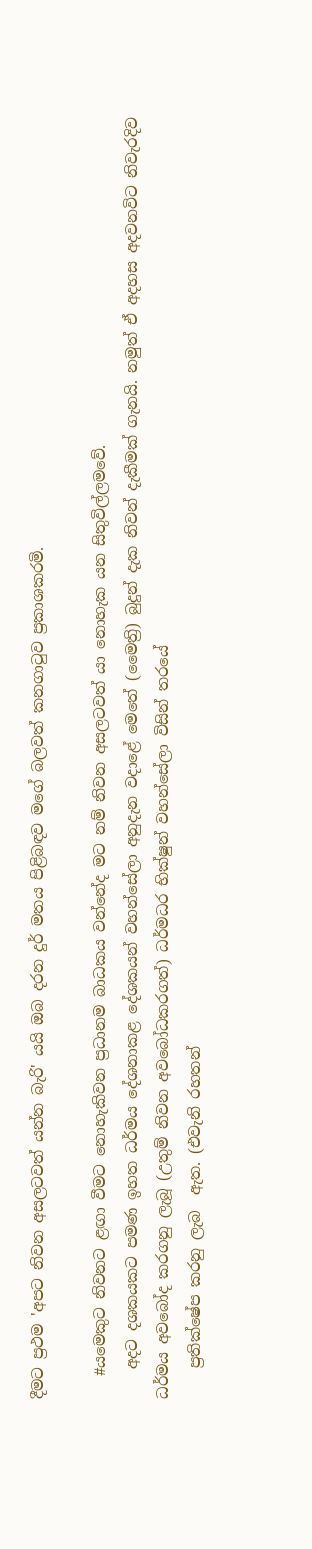දීමට ප්‍රථම 'අපට නිවන අසලටවත් යන්න බැරි' යයි ඔබ දරන දුර් මතය පිළිබඳව මගේ බලවත් කනගාටුව ප්‍රකාශකරමි.

   #යමෙකුට නිවනට ළඟා වීමට නොහැකිවන ප්‍රධානම බාධකය වන්නේද මට නම් නිවන අසලටවත් යා නොහැක යන සිතුවිල්ලමවේ.
    අදට දශකයකට පමණ ඉහත ධර්මය දේශනාකළ දේශකයන් වහන්සේලා අනුදැන වදාළේ මෙතේ (මෛත්‍රි) බුදුන් දැක නිවන් දැකීමක් ගැනයි. නමුත් ඒ අදහස අදවනවිට නිවැරදිව ධර්මය අවබෝද කරගනු ලැබූ (උතුම් නිවන අවබෝධකරගත්) ධර්මධර භික්ෂුන් වහන්සේලා විසින් තරයේ
    ප්‍රතික්ෂේප කරනු ලැබ  ඇත. (එවැනි රහතන්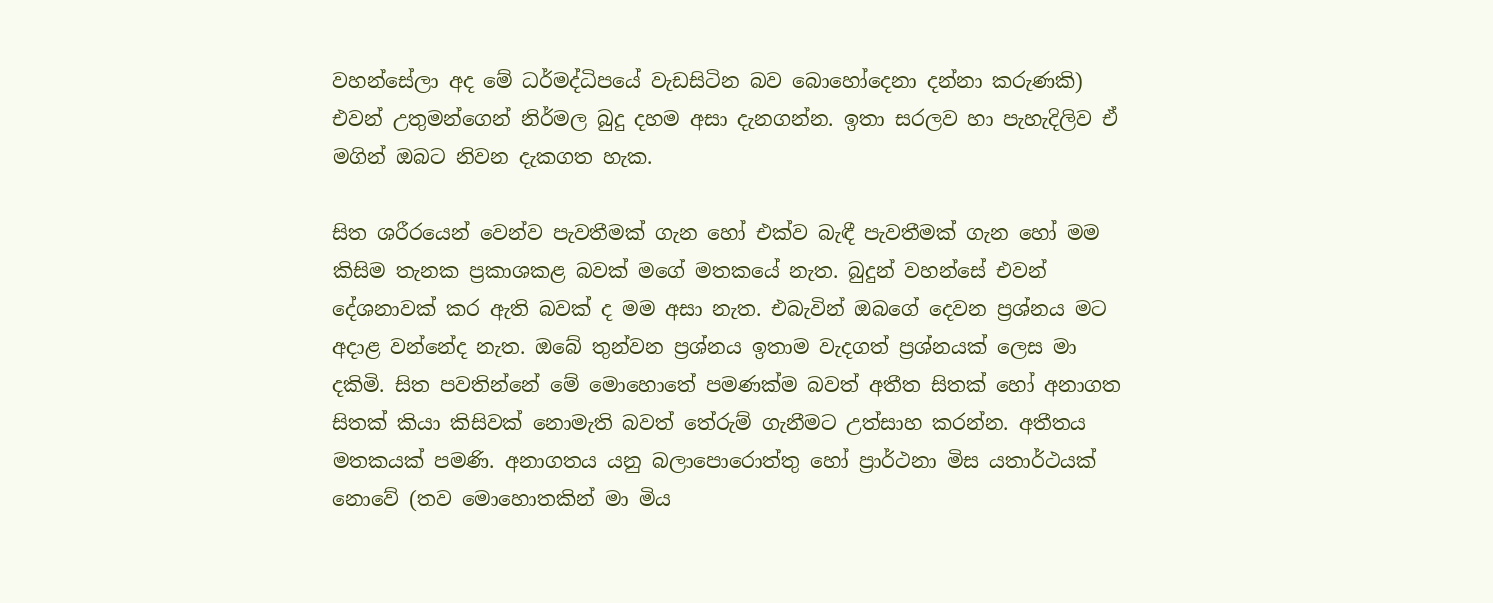වහන්සේලා අද මේ ධර්මද්ධිපයේ වැඩසිටින බව බොහෝදෙනා දන්නා කරුණකි) එවන් උතුමන්ගෙන් නිර්මල බුදු දහම අසා දැනගන්න. ඉතා සරලව හා පැහැදිලිව ඒ මගින් ඔබට නිවන දැකගත හැක.

සිත ශරීරයෙන් වෙන්ව පැවතීමක් ගැන හෝ එක්ව බැඳී පැවතීමක් ගැන හෝ මම කිසිම තැනක ප්‍රකාශකළ බවක් මගේ මතකයේ නැත. බුදුන් වහන්සේ එවන් දේශනාවක් කර ඇති බවක් ද මම අසා නැත. එබැවින් ඔබගේ දෙවන ප්‍රශ්නය මට අදාළ වන්නේද නැත. ඔබේ තුන්වන ප්‍රශ්නය ඉතාම වැදගත් ප්‍රශ්නයක් ලෙස මා දකිමි. සිත පවතින්නේ මේ මොහොතේ පමණක්ම බවත් අතීත සිතක් හෝ අනාගත සිතක් කියා කිසිවක් නොමැති බවත් තේරුම් ගැනීමට උත්සාහ කරන්න. අතීතය මතකයක් පමණි. අනාගතය යනු බලාපොරොත්තු හෝ ප්‍රාර්ථනා මිස යතාර්ථයක් නොවේ (තව මොහොතකින් මා මිය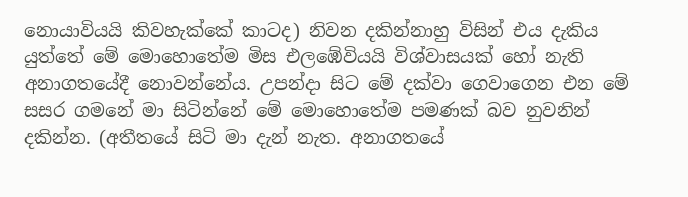නොයාවියයි කිවහැක්කේ කාටද) නිවන දකින්නාහු විසින් එය දැකිය යුත්තේ මේ මොහොතේම මිස එලඹේවියයි විශ්වාසයක් හෝ නැති අනාගතයේදී නොවන්නේය. උපන්දා සිට මේ දක්වා ගෙවාගෙන එන මේ සසර ගමනේ මා සිටින්නේ මේ මොහොතේම පමණක් බව නුවනින් දකින්න. (අතීතයේ සිටි මා දැන් නැත. අනාගතයේ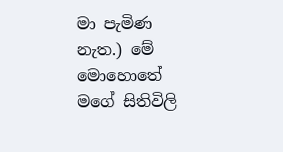මා පැමිණ නැත.) මේ මොහොතේ මගේ සිතිවිලි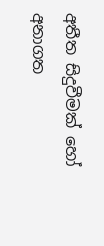අතීත සිදුවීමක් හෝ අනාගත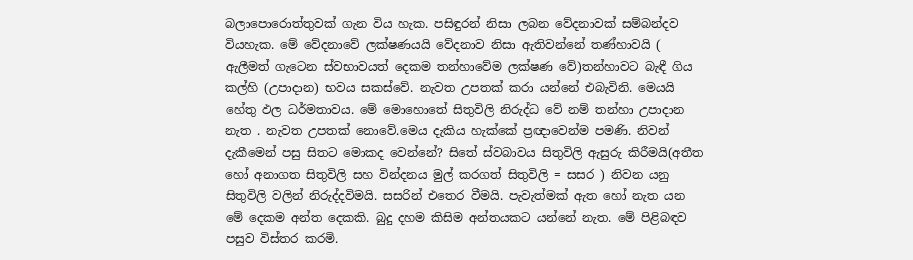බලාපොරොත්තුවක් ගැන විය හැක. පසිඳුරන් නිසා ලබන වේදනාවක් සම්බන්දව වියහැක. මේ වේදනාවේ ලක්ෂණයයි වේදනාව නිසා ඇතිවන්නේ තණ්හාවයි ( ඇලීමත් ගැටෙන ස්‌වභාවයත් දෙකම තන්හාවේම ලක්ෂණ වේ)තන්හාවට බැඳී ගිය කල්හි (උපාදාන) භවය සකස්වේ. නැවත උපතක් කරා යන්නේ එබැවිනි. මෙයයි හේතු ඵල ධර්මතාවය. මේ මොහොතේ සිතුවිලි නිරුද්ධ වේ නම් තන්හා උපාදාන නැත . නැවත උපතක් නොවේ.මෙය දැකිය හැක්කේ ප්‍රඥාවෙන්ම පමණි. නිවන් දැකීමෙන් පසු සිතට මොකද වෙන්නේ? සිතේ ස්වබාවය සිතුවිලි ඇසුරු කිරීමයි(අතීත හෝ අනාගත සිතුවිලි සහ වින්දනය මුල් කරගත් සිතුවිලි = සසර ) නිවන යනු සිතුවිලි වලින් නිරුද්දවිමයි. සසරින් එතෙර වීමයි. පැවැත්මක් ඇත හෝ නැත යන මේ දෙකම අන්ත දෙකකි. බුදු දහම කිසිම අන්තයකට යන්නේ නැත. මේ පිළිබඳව පසුව විස්තර කරමි.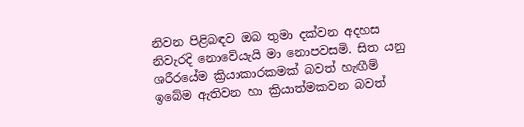නිවන පිළිබඳව ඔබ තුමා දක්වන අදහස නිවැරදි නොවේයැයි මා නොපවසමි. සිත යනු ශරීරයේම ක්‍රියාකාරකමක් බවත් හැඟීම් ඉබේම ඇතිවන හා ක්‍රියාත්මකවන බවත්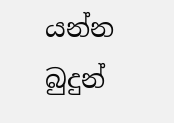යන්න බුදුන්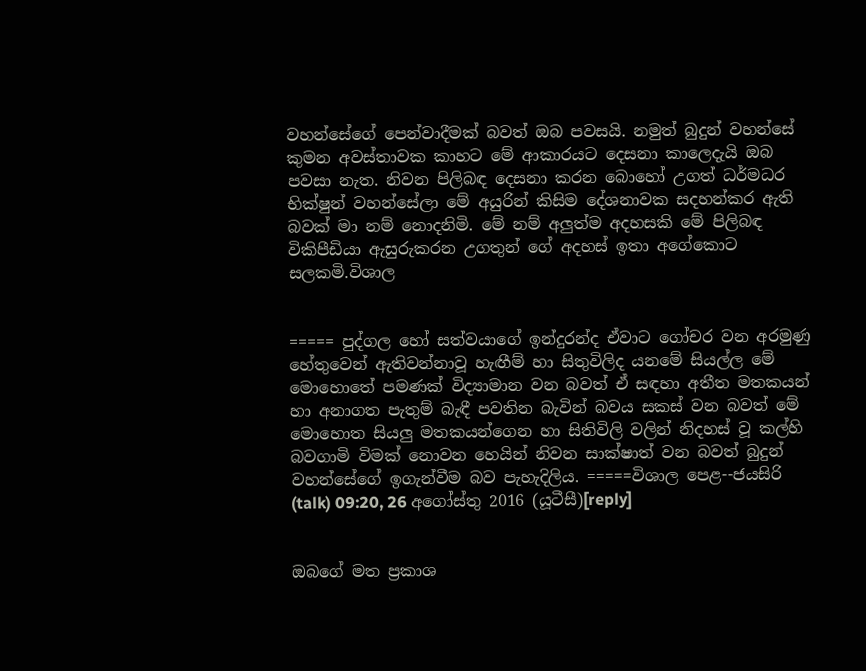වහන්සේගේ පෙන්වාදීමක් බවත් ඔබ පවසයි. නමුත් බුදුන් වහන්සේ කුමන අවස්තාවක කාහට මේ ආකාරයට දෙසනා කාලෙදැයි ඔබ පවසා නැත. නිවන පිලිබඳ දෙසනා කරන බොහෝ උගත් ධර්මධර භික්ෂුන් වහන්සේලා මේ අයුරින් කිසිම දේශනාවක සදහන්කර ඇති බවක් මා නම් නොදනිමි. මේ නම් අලුත්ම අදහසකි මේ පිලිබඳ විකිපීඩියා ඇසුරුකරන උගතුන් ගේ අදහස් ඉතා අගේකොට සලකමි.විශාල


===== පුද්ගල හෝ සත්වයාගේ ඉන්දුරන්ද ඒවාට ගෝචර වන අරමුණු හේතුවෙන් ඇතිවන්නාවූ හැඟීම් හා සිතුවිලිද යනමේ සියල්ල මේ මොහොතේ පමණක් විද්‍යාමාන වන බවත් ඒ සඳහා අතීත මතකයන් හා අනාගත පැතුම් බැඳී පවතින බැවින් බවය සකස් වන බවත් මේ මොහොත සියලු මතකයන්ගෙන හා සිතිවිලි වලින් නිදහස් වූ කල්හි බවගාමි විමක් නොවන හෙයින් නිවන සාක්ෂාත් වන බවත් බුදුන් වහන්සේගේ ඉගැන්වීම බව පැහැදිලිය. =====විශාල පෙළ--ජයසිරි (talk) 09:20, 26 අගෝස්තු 2016 (යූටීසී)[reply]


ඔබගේ මත ප්‍රකාශ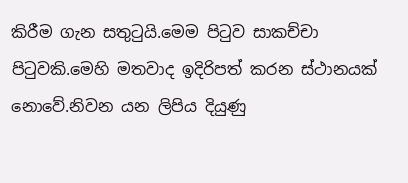කිරීම ගැන සතුටුයි.මෙම පිටුව සාකච්චා පිටුවකි.මෙහි මතවාද ඉදිරිපත් කරන ස්ථානයක් නොවේ.නිවන යන ලිපිය දියුණු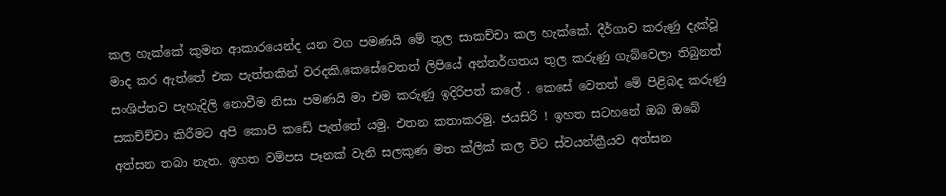කල හැක්කේ කුමන ආකාරයෙන්ද යන වග පමණයි මේ තුල සාකච්චා කල හැක්කේ. දීර්ගාව කරුණු දැක්වූ මාද කර ඇත්තේ එක පැත්තකින් වරදකි.කෙසේවෙතත් ලිපියේ අන්තර්ගතය තුල කරුණු ගැබ්වෙලා තිබුනත් සංශිප්තව පැහැදිලි නොවීම නිසා පමණයි මා එම කරුණු ඉදිරිපත් කලේ . කෙසේ වෙතත් මේ පිළිබද කරුණු සකච්ච්චා කිරීමට අපි කොපි කඩේ පැත්තේ යමු. එතන කතාකරමු. ජයසිරි ! ඉහත සටහනේ ඔබ ඔබේ අත්සන තබා නැත. ඉහත වම්පස පෑනක් වැනි සලකුණ මත ක්ලික් කල විට ස්වයන්ක්‍රීයව අත්සන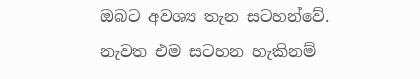ඔබට අවශ්‍ය තැන සටහන්වේ. නැවත එම සටහන හැකිනම්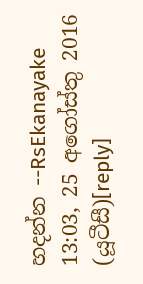හදන්න --RsEkanayake 13:03, 25 අගෝස්තු 2016 (යූටීසී)[reply]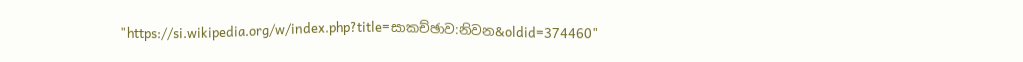"https://si.wikipedia.org/w/index.php?title=සාකච්ඡාව:නිවන&oldid=374460"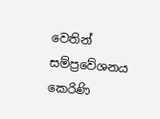වෙතින් සම්ප්‍රවේශනය කෙරිණි